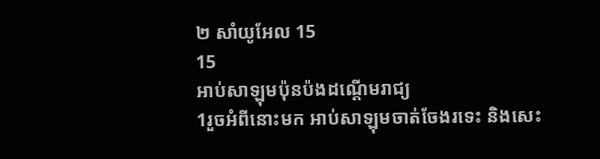២ សាំយូអែល 15
15
អាប់សាឡុមប៉ុនប៉ងដណ្តើមរាជ្យ
1រួចអំពីនោះមក អាប់សាឡុមចាត់ចែងរទេះ និងសេះ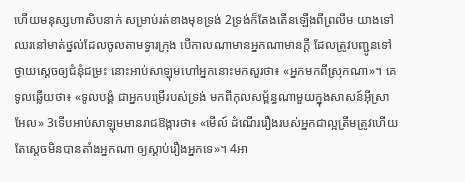ហើយមនុស្សហាសិបនាក់ សម្រាប់រត់ខាងមុខទ្រង់ 2ទ្រង់ក៏តែងតើនឡើងពីព្រលឹម យាងទៅឈរនៅមាត់ថ្នល់ដែលចូលតាមទ្វារក្រុង បើកាលណាមានអ្នកណាមានក្តី ដែលត្រូវបញ្ជូនទៅថ្វាយស្តេចឲ្យជំនុំជម្រះ នោះអាប់សាឡុមហៅអ្នកនោះមកសួរថា៖ «អ្នកមកពីស្រុកណា»។ គេទូលឆ្លើយថា៖ «ទូលបង្គំ ជាអ្នកបម្រើរបស់ទ្រង់ មកពីកុលសម្ព័ន្ធណាមួយក្នុងសាសន៍អ៊ីស្រាអែល» 3ទើបអាប់សាឡុមមានរាជឱង្ការថា៖ «មើល៍ ដំណើររឿងរបស់អ្នកជាល្អត្រឹមត្រូវហើយ តែស្តេចមិនបានតាំងអ្នកណា ឲ្យស្តាប់រឿងអ្នកទេ»។ 4អា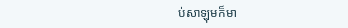ប់សាឡុមក៏មា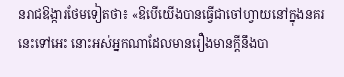នរាជឱង្ការថែមទៀតថា៖ «ឱបើយើងបានធ្វើជាចៅហ្វាយនៅក្នុងនគរនេះទៅអេះ នោះអស់អ្នកណាដែលមានរឿងមានក្តីនឹងបា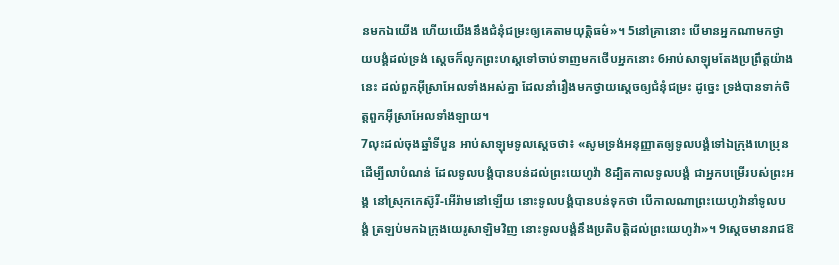នមកឯយើង ហើយយើងនឹងជំនុំជម្រះឲ្យគេតាមយុត្តិធម៌»។ 5នៅគ្រានោះ បើមានអ្នកណាមកថ្វាយបង្គំដល់ទ្រង់ ស្ដេចក៏លូកព្រះហស្តទៅចាប់ទាញមកថើបអ្នកនោះ 6អាប់សាឡុមតែងប្រព្រឹត្តយ៉ាងនេះ ដល់ពួកអ៊ីស្រាអែលទាំងអស់គ្នា ដែលនាំរឿងមកថ្វាយស្តេចឲ្យជំនុំជម្រះ ដូច្នេះ ទ្រង់បានទាក់ចិត្តពួកអ៊ីស្រាអែលទាំងឡាយ។
7លុះដល់ចុងឆ្នាំទីបួន អាប់សាឡុមទូលស្តេចថា៖ «សូមទ្រង់អនុញ្ញាតឲ្យទូលបង្គំទៅឯក្រុងហេប្រុន ដើម្បីលាបំណន់ ដែលទូលបង្គំបានបន់ដល់ព្រះយេហូវ៉ា 8ដ្បិតកាលទូលបង្គំ ជាអ្នកបម្រើរបស់ព្រះអង្គ នៅស្រុកកេស៊ូរី-អើរ៉ាមនៅឡើយ នោះទូលបង្គំបានបន់ទុកថា បើកាលណាព្រះយេហូវ៉ានាំទូលបង្គំ ត្រឡប់មកឯក្រុងយេរូសាឡិមវិញ នោះទូលបង្គំនឹងប្រតិបត្តិដល់ព្រះយេហូវ៉ា»។ 9ស្ដេចមានរាជឱ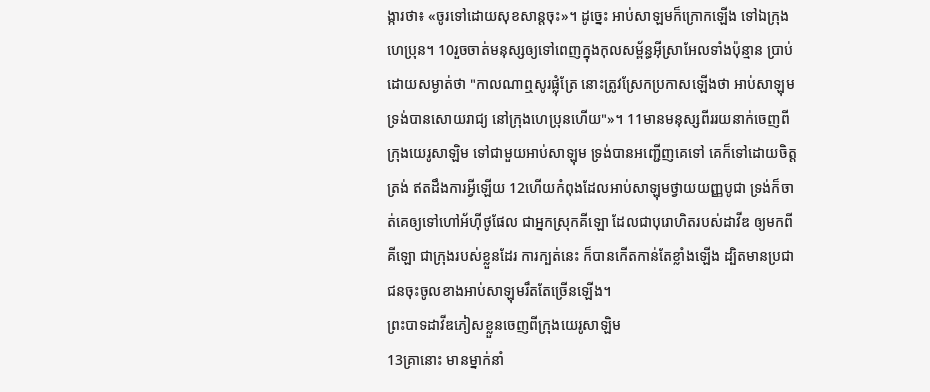ង្ការថា៖ «ចូរទៅដោយសុខសាន្តចុះ»។ ដូច្នេះ អាប់សាឡមក៏ក្រោកឡើង ទៅឯក្រុងហេប្រុន។ 10រួចចាត់មនុស្សឲ្យទៅពេញក្នុងកុលសម្ព័ន្ធអ៊ីស្រាអែលទាំងប៉ុន្មាន ប្រាប់ដោយសម្ងាត់ថា "កាលណាឮសូរផ្លុំត្រែ នោះត្រូវស្រែកប្រកាសឡើងថា អាប់សាឡុម ទ្រង់បានសោយរាជ្យ នៅក្រុងហេប្រុនហើយ"»។ 11មានមនុស្សពីររយនាក់ចេញពីក្រុងយេរូសាឡិម ទៅជាមួយអាប់សាឡុម ទ្រង់បានអញ្ជើញគេទៅ គេក៏ទៅដោយចិត្តត្រង់ ឥតដឹងការអ្វីឡើយ 12ហើយកំពុងដែលអាប់សាឡុមថ្វាយយញ្ញបូជា ទ្រង់ក៏ចាត់គេឲ្យទៅហៅអ័ហ៊ីថូផែល ជាអ្នកស្រុកគីឡោ ដែលជាបុរោហិតរបស់ដាវីឌ ឲ្យមកពីគីឡោ ជាក្រុងរបស់ខ្លួនដែរ ការក្បត់នេះ ក៏បានកើតកាន់តែខ្លាំងឡើង ដ្បិតមានប្រជាជនចុះចូលខាងអាប់សាឡុមរឹតតែច្រើនឡើង។
ព្រះបាទដាវីឌភៀសខ្លួនចេញពីក្រុងយេរូសាឡិម
13គ្រានោះ មានម្នាក់នាំ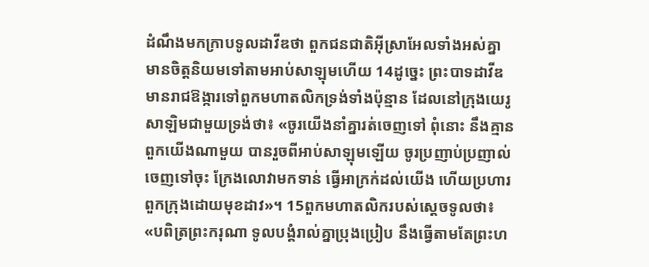ដំណឹងមកក្រាបទូលដាវីឌថា ពួកជនជាតិអ៊ីស្រាអែលទាំងអស់គ្នា មានចិត្តនិយមទៅតាមអាប់សាឡុមហើយ 14ដូច្នេះ ព្រះបាទដាវីឌមានរាជឱង្ការទៅពួកមហាតលិកទ្រង់ទាំងប៉ុន្មាន ដែលនៅក្រុងយេរូសាឡិមជាមួយទ្រង់ថា៖ «ចូរយើងនាំគ្នារត់ចេញទៅ ពុំនោះ នឹងគ្មានពួកយើងណាមួយ បានរួចពីអាប់សាឡុមឡើយ ចូរប្រញាប់ប្រញាល់ចេញទៅចុះ ក្រែងលោវាមកទាន់ ធ្វើអាក្រក់ដល់យើង ហើយប្រហារពួកក្រុងដោយមុខដាវ»។ 15ពួកមហាតលិករបស់ស្តេចទូលថា៖ «បពិត្រព្រះករុណា ទូលបង្គំរាល់គ្នាប្រុងប្រៀប នឹងធ្វើតាមតែព្រះហ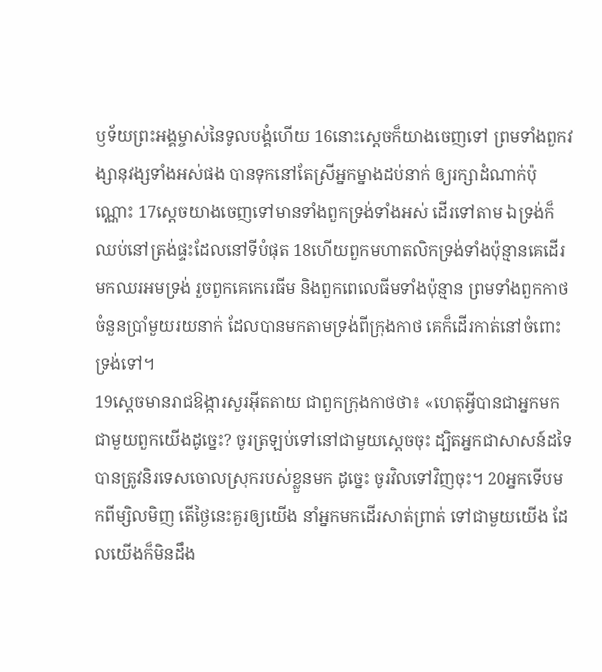ឫទ័យព្រះអង្គម្ចាស់នៃទូលបង្គំហើយ 16នោះស្ដេចក៏យាងចេញទៅ ព្រមទាំងពួកវង្សានុវង្សទាំងអស់ផង បានទុកនៅតែស្រីអ្នកម្នាងដប់នាក់ ឲ្យរក្សាដំណាក់ប៉ុណ្ណោះ 17ស្ដេចយាងចេញទៅមានទាំងពួកទ្រង់ទាំងអស់ ដើរទៅតាម ឯទ្រង់ក៏ឈប់នៅត្រង់ផ្ទះដែលនៅទីបំផុត 18ហើយពួកមហាតលិកទ្រង់ទាំងប៉ុន្មានគេដើរមកឈរអមទ្រង់ រួចពួកគេកេរេធីម និងពួកពេលេធីមទាំងប៉ុន្មាន ព្រមទាំងពួកកាថ ចំនួនប្រាំមួយរយនាក់ ដែលបានមកតាមទ្រង់ពីក្រុងកាថ គេក៏ដើរកាត់នៅចំពោះទ្រង់ទៅ។
19ស្ដេចមានរាជឱង្ការសួរអ៊ីតតាយ ជាពួកក្រុងកាថថា៖ «ហេតុអ្វីបានជាអ្នកមកជាមួយពួកយើងដូច្នេះ? ចូរត្រឡប់ទៅនៅជាមួយស្តេចចុះ ដ្បិតអ្នកជាសាសន៍ដទៃ បានត្រូវនិរទេសចោលស្រុករបស់ខ្លួនមក ដូច្នេះ ចូរវិលទៅវិញចុះ។ 20អ្នកទើបមកពីម្សិលមិញ តើថ្ងៃនេះគួរឲ្យយើង នាំអ្នកមកដើរសាត់ព្រាត់ ទៅជាមួយយើង ដែលយើងក៏មិនដឹង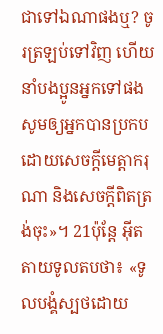ជាទៅឯណាផងឬ? ចូរត្រឡប់ទៅវិញ ហើយនាំបងប្អូនអ្នកទៅផង សូមឲ្យអ្នកបានប្រកបដោយសេចក្ដីមេត្តាករុណា និងសេចក្ដីពិតត្រង់ចុះ»។ 21ប៉ុន្តែ អ៊ីតតាយទូលតបថា៖ «ទូលបង្គំស្បថដោយ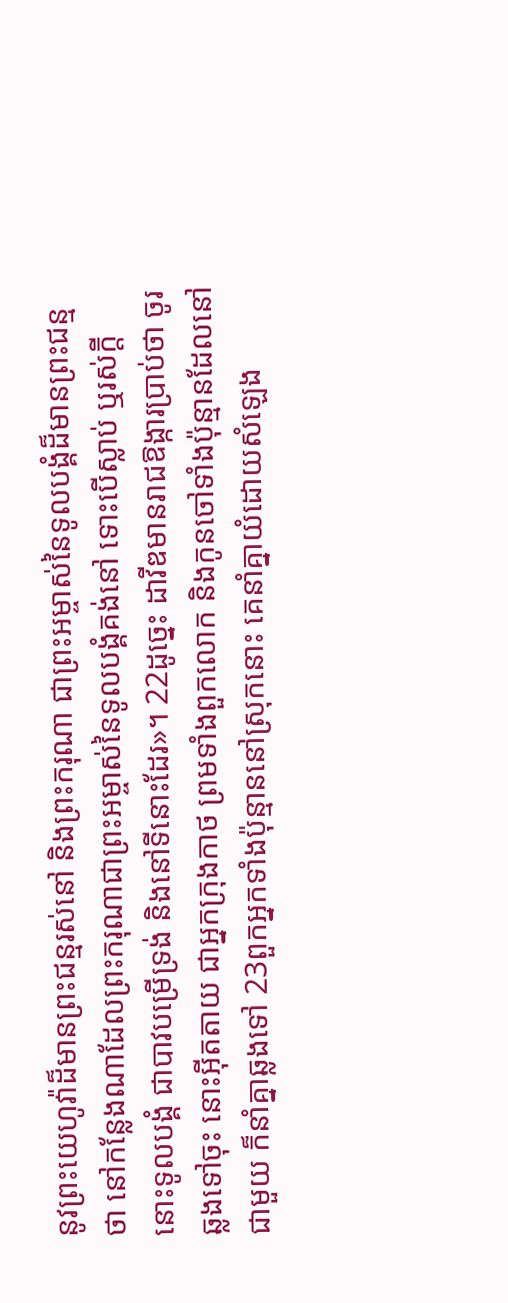នូវព្រះយេហូវ៉ាដ៏មានព្រះជន្មរស់នៅ និងព្រះករុណា ជាព្រះអម្ចាស់នៃទូលបង្គំដ៏មានព្រះជន្មថា នៅកន្លែងណាដែលព្រះករុណាជាព្រះអម្ចាស់នៃទូលបង្គំគង់នៅ ទោះបើស្លាប់ ឬរស់ក្តី នោះទូលបង្គំ ជាបាវបម្រើទ្រង់ និងនៅទីនោះដែរ»។ 22ដូច្នេះ ដាវីឌមានរាជឱង្ការប្រាប់ថា ចូរឆ្លងទៅចុះ នោះអ៊ីតតាយ ជាអ្នកក្រុងកាថ ព្រមទាំងពួកលោក និងកូនចៅទាំងប៉ុន្មានដែលនៅជាមួយ ក៏នាំគ្នាឆ្លងទៅ 23ពួកអ្នកទាំងប៉ុន្មាននៅស្រុកនោះ គេនាំគ្នាយំដោយសំឡេង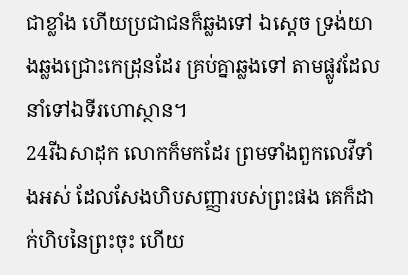ជាខ្លាំង ហើយប្រជាជនក៏ឆ្លងទៅ ឯស្តេច ទ្រង់យាងឆ្លងជ្រោះកេដ្រុនដែរ គ្រប់គ្នាឆ្លងទៅ តាមផ្លូវដែលនាំទៅឯទីរហោស្ថាន។
24រីឯសាដុក លោកក៏មកដែរ ព្រមទាំងពួកលេវីទាំងអស់ ដែលសែងហិបសញ្ញារបស់ព្រះផង គេក៏ដាក់ហិបនៃព្រះចុះ ហើយ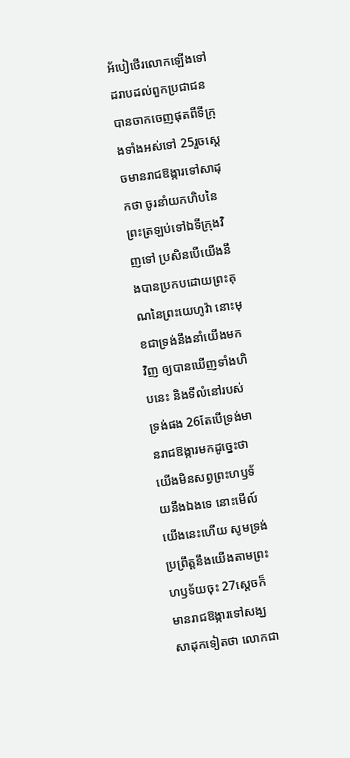អ័បៀថើរលោកឡើងទៅ ដរាបដល់ពួកប្រជាជន បានចាកចេញផុតពីទីក្រុងទាំងអស់ទៅ 25រួចស្តេចមានរាជឱង្ការទៅសាដុកថា ចូរនាំយកហិបនៃព្រះត្រឡប់ទៅឯទីក្រុងវិញទៅ ប្រសិនបើយើងនឹងបានប្រកបដោយព្រះគុណនៃព្រះយេហូវ៉ា នោះមុខជាទ្រង់នឹងនាំយើងមកវិញ ឲ្យបានឃើញទាំងហិបនេះ និងទីលំនៅរបស់ទ្រង់ផង 26តែបើទ្រង់មានរាជឱង្ការមកដូច្នេះថា យើងមិនសព្វព្រះហឫទ័យនឹងឯងទេ នោះមើល៍ យើងនេះហើយ សូមទ្រង់ប្រព្រឹត្តនឹងយើងតាមព្រះហឫទ័យចុះ 27ស្ដេចក៏មានរាជឱង្ការទៅសង្ឃសាដុកទៀតថា លោកជា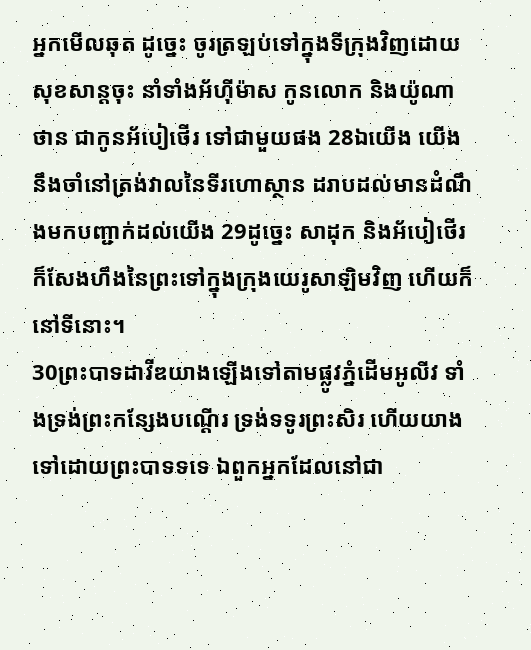អ្នកមើលឆុត ដូច្នេះ ចូរត្រឡប់ទៅក្នុងទីក្រុងវិញដោយសុខសាន្តចុះ នាំទាំងអ័ហ៊ីម៉ាស កូនលោក និងយ៉ូណាថាន ជាកូនអ័បៀថើរ ទៅជាមួយផង 28ឯយើង យើងនឹងចាំនៅត្រង់វាលនៃទីរហោស្ថាន ដរាបដល់មានដំណឹងមកបញ្ជាក់ដល់យើង 29ដូច្នេះ សាដុក និងអ័បៀថើរ ក៏សែងហឹងនៃព្រះទៅក្នុងក្រុងយេរូសាឡិមវិញ ហើយក៏នៅទីនោះ។
30ព្រះបាទដាវីឌយាងឡើងទៅតាមផ្លូវភ្នំដើមអូលីវ ទាំងទ្រង់ព្រះកន្សែងបណ្តើរ ទ្រង់ទទូរព្រះសិរ ហើយយាងទៅដោយព្រះបាទទទេ ឯពួកអ្នកដែលនៅជា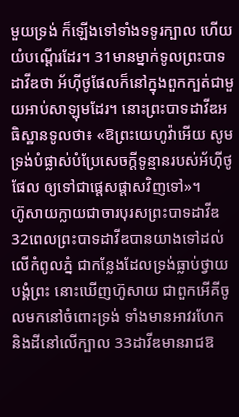មួយទ្រង់ ក៏ឡើងទៅទាំងទទូរក្បាល ហើយយំបណ្តើរដែរ។ 31មានម្នាក់ទូលព្រះបាទដាវីឌថា អ័ហ៊ីថូផែលក៏នៅក្នុងពួកក្បត់ជាមួយអាប់សាឡុមដែរ។ នោះព្រះបាទដាវីឌអធិស្ឋានទូលថា៖ «ឱព្រះយេហូវ៉ាអើយ សូមទ្រង់បំផ្លាស់បំប្រែសេចក្ដីទូន្មានរបស់អ័ហ៊ីថូផែល ឲ្យទៅជាផ្តេសផ្តាសវិញទៅ»។
ហ៊ូសាយក្លាយជាចារបុរសព្រះបាទដាវីឌ
32ពេលព្រះបាទដាវីឌបានយាងទៅដល់លើកំពូលភ្នំ ជាកន្លែងដែលទ្រង់ធ្លាប់ថ្វាយបង្គំព្រះ នោះឃើញហ៊ូសាយ ជាពួកអើគីចូលមកនៅចំពោះទ្រង់ ទាំងមានអាវរហែក និងដីនៅលើក្បាល 33ដាវីឌមានរាជឱ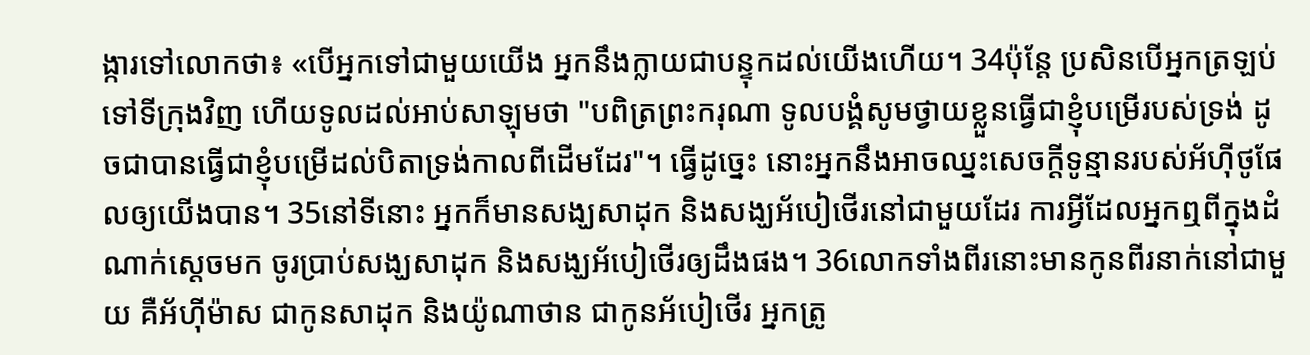ង្ការទៅលោកថា៖ «បើអ្នកទៅជាមួយយើង អ្នកនឹងក្លាយជាបន្ទុកដល់យើងហើយ។ 34ប៉ុន្តែ ប្រសិនបើអ្នកត្រឡប់ទៅទីក្រុងវិញ ហើយទូលដល់អាប់សាឡុមថា "បពិត្រព្រះករុណា ទូលបង្គំសូមថ្វាយខ្លួនធ្វើជាខ្ញុំបម្រើរបស់ទ្រង់ ដូចជាបានធ្វើជាខ្ញុំបម្រើដល់បិតាទ្រង់កាលពីដើមដែរ"។ ធ្វើដូច្នេះ នោះអ្នកនឹងអាចឈ្នះសេចក្ដីទូន្មានរបស់អ័ហ៊ីថូផែលឲ្យយើងបាន។ 35នៅទីនោះ អ្នកក៏មានសង្ឃសាដុក និងសង្ឃអ័បៀថើរនៅជាមួយដែរ ការអ្វីដែលអ្នកឮពីក្នុងដំណាក់ស្តេចមក ចូរប្រាប់សង្ឃសាដុក និងសង្ឃអ័បៀថើរឲ្យដឹងផង។ 36លោកទាំងពីរនោះមានកូនពីរនាក់នៅជាមួយ គឺអ័ហ៊ីម៉ាស ជាកូនសាដុក និងយ៉ូណាថាន ជាកូនអ័បៀថើរ អ្នកត្រូ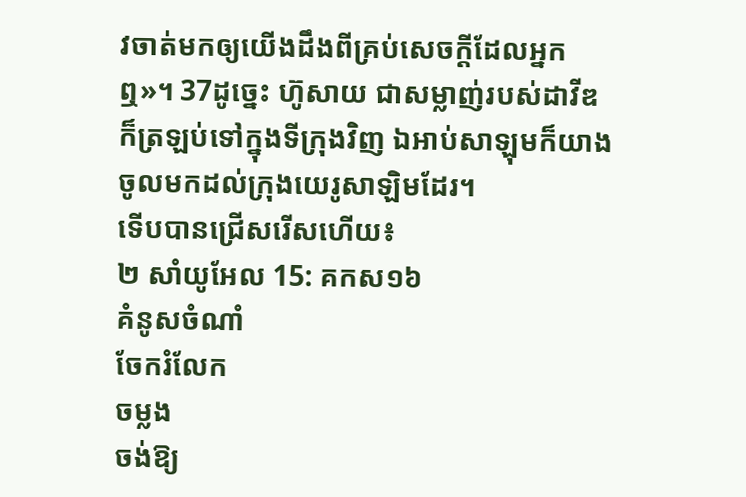វចាត់មកឲ្យយើងដឹងពីគ្រប់សេចក្ដីដែលអ្នកឮ»។ 37ដូច្នេះ ហ៊ូសាយ ជាសម្លាញ់របស់ដាវីឌ ក៏ត្រឡប់ទៅក្នុងទីក្រុងវិញ ឯអាប់សាឡុមក៏យាងចូលមកដល់ក្រុងយេរូសាឡិមដែរ។
ទើបបានជ្រើសរើសហើយ៖
២ សាំយូអែល 15: គកស១៦
គំនូសចំណាំ
ចែករំលែក
ចម្លង
ចង់ឱ្យ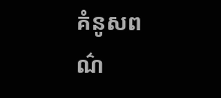គំនូសពណ៌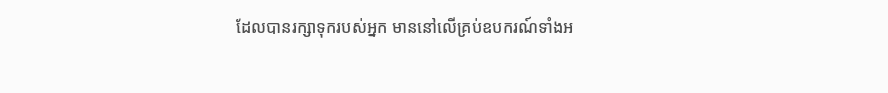ដែលបានរក្សាទុករបស់អ្នក មាននៅលើគ្រប់ឧបករណ៍ទាំងអ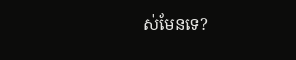ស់មែនទេ?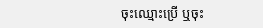ចុះឈ្មោះប្រើ ឬចុះ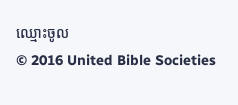ឈ្មោះចូល
© 2016 United Bible Societies